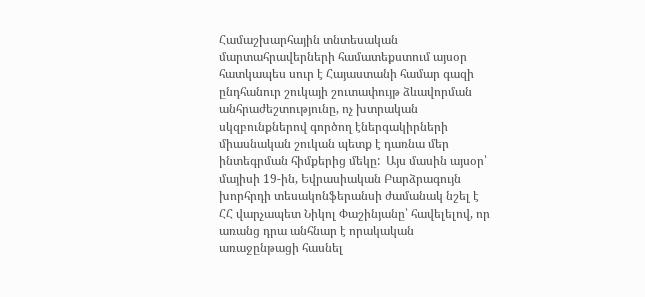Համաշխարհային տնտեսական մարտահրավերների համատեքստում այսօր հատկապես սուր է Հայաստանի համար գազի ընդհանուր շուկայի շուտափույթ ձևավորման անհրաժեշտությունը, ոչ խտրական սկզբունքներով գործող էներգակիրների միասնական շուկան պետք է դառնա մեր ինտեգրման հիմքերից մեկը:  Այս մասին այսօր՝ մայիսի 19-ին, Եվրասիական Բարձրագույն խորհրդի տեսակոնֆերանսի ժամանակ նշել է ՀՀ վարչապետ Նիկոլ Փաշինյանը՝ հավելելով, որ առանց դրա անհնար է որակական առաջընթացի հասնել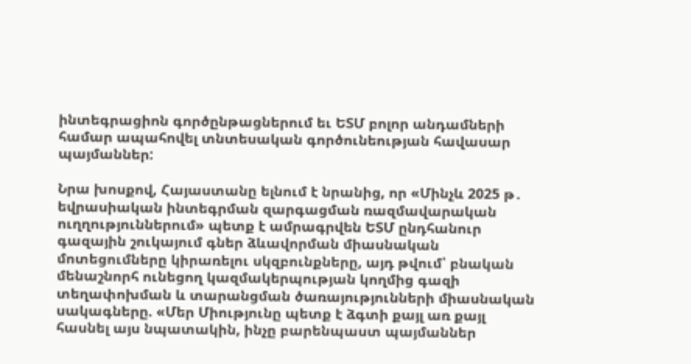ինտեգրացիոն գործընթացներում եւ ԵՏՄ բոլոր անդամների համար ապահովել տնտեսական գործունեության հավասար պայմաններ:

Նրա խոսքով, Հայաստանը ելնում է նրանից, որ «Մինչև 2025 թ․ եվրասիական ինտեգրման զարգացման ռազմավարական ուղղություններում» պետք է ամրագրվեն ԵՏՄ ընդհանուր գազային շուկայում գներ ձևավորման միասնական մոտեցումները կիրառելու սկզբունքները, այդ թվում՝ բնական մենաշնորհ ունեցող կազմակերպության կողմից գազի տեղափոխման և տարանցման ծառայությունների միասնական սակագները. «Մեր Միությունը պետք է ձգտի քայլ առ քայլ հասնել այս նպատակին, ինչը բարենպաստ պայմաններ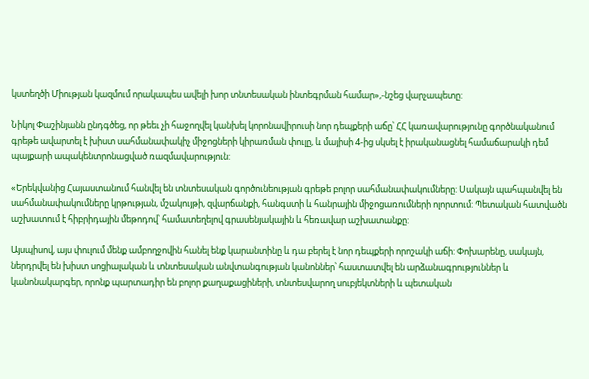կստեղծի Միության կազմում որակապես ավելի խոր տնտեսական ինտեգրման համար»,-նշեց վարչապետը:

Նիկոլ Փաշինյանն ընդգծեց, որ թեեւ չի հաջողվել կանխել կորոնավիրուսի նոր դեպքերի աճը՝ ՀՀ կառավարությունը գործնականում գրեթե ավարտել է խիստ սահմանափակիչ միջոցների կիրառման փուլը, և մայիսի 4-ից սկսել է իրականացնել համաճարակի դեմ պայքարի ապակենտրոնացված ռազմավարություն:

«Երեկվանից Հայաստանում հանվել են տնտեսական գործունեության գրեթե բոլոր սահմանափակումները: Սակայն պահպանվել են սահմանափակումները կրթության, մշակույթի, զվարճանքի, հանգստի և հանրային միջոցառումների ոլորտում: Պետական հատվածն աշխատում է հիբրիդային մեթոդով՝ համատեղելով գրասենյակային և հեռավար աշխատանքը:

Այսպիսով, այս փուլում մենք ամբողջովին հանել ենք կարանտինը և դա բերել է նոր դեպքերի որոշակի աճի: Փոխարենը, սակայն, ներդրվել են խիստ սոցիալական և տնտեսական անվտանգության կանոններ՝ հաստատվել են արձանագրություններ և կանոնակարգեր, որոնք պարտադիր են բոլոր քաղաքացիների, տնտեսվարող սուբյեկտների և պետական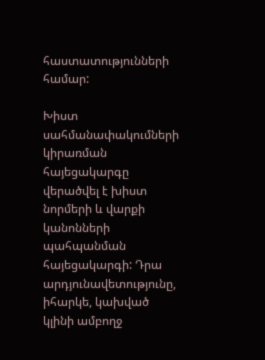հաստատությունների համար:

Խիստ սահմանափակումների կիրառման հայեցակարգը վերածվել է խիստ նորմերի և վարքի կանոնների պահպանման հայեցակարգի: Դրա արդյունավետությունը, իհարկե, կախված կլինի ամբողջ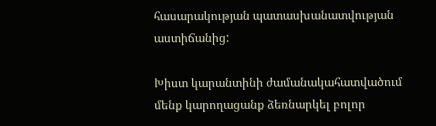հասարակության պատասխանատվության աստիճանից:

Խիստ կարանտինի ժամանակահատվածում մենք կարողացանք ձեռնարկել բոլոր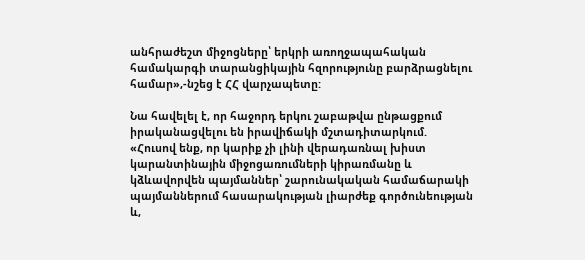անհրաժեշտ միջոցները՝ երկրի առողջապահական համակարգի տարանցիկային հզորությունը բարձրացնելու համար»,-նշեց է ՀՀ վարչապետը:

Նա հավելել է, որ հաջորդ երկու շաբաթվա ընթացքում իրականացվելու են իրավիճակի մշտադիտարկում. «Հուսով ենք, որ կարիք չի լինի վերադառնալ խիստ կարանտինային միջոցառումների կիրառմանը և կձևավորվեն պայմաններ՝ շարունակական համաճարակի պայմաններում հասարակության լիարժեք գործունեության և,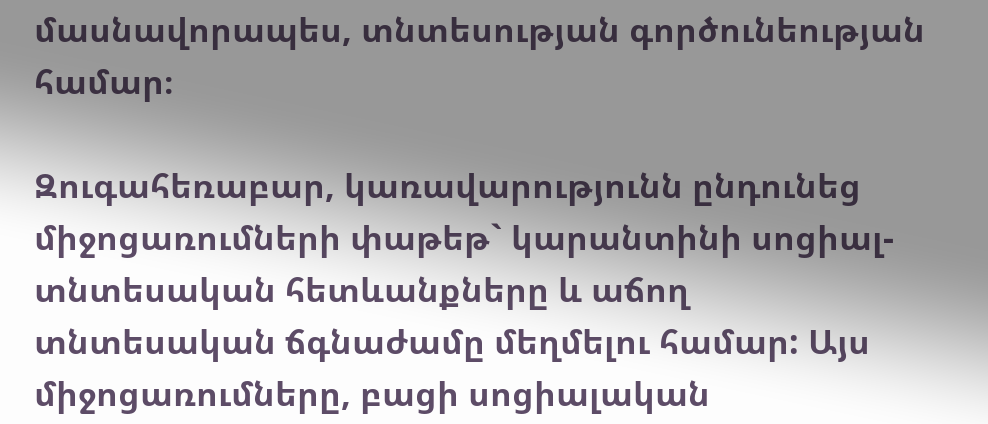մասնավորապես, տնտեսության գործունեության համար։

Զուգահեռաբար, կառավարությունն ընդունեց միջոցառումների փաթեթ` կարանտինի սոցիալ-տնտեսական հետևանքները և աճող տնտեսական ճգնաժամը մեղմելու համար: Այս միջոցառումները, բացի սոցիալական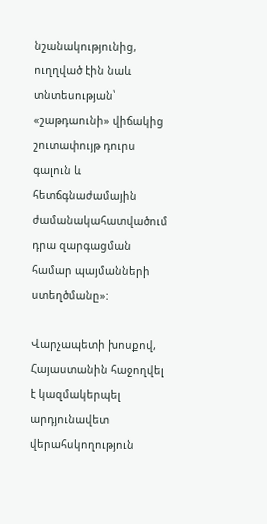նշանակությունից, ուղղված էին նաև տնտեսության՝ «շաթդաունի» վիճակից շուտափույթ դուրս գալուն և հետճգնաժամային ժամանակահատվածում դրա զարգացման համար պայմանների ստեղծմանը»:

Վարչապետի խոսքով, Հայաստանին հաջողվել է կազմակերպել արդյունավետ վերահսկողություն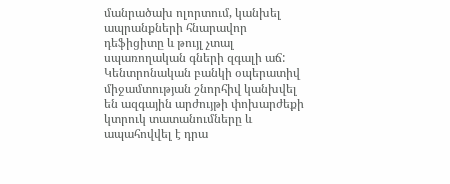մանրածախ ոլորտում, կանխել ապրանքների հնարավոր դեֆիցիտը և թույլ չտալ սպառողական գների զգալի աճ: Կենտրոնական բանկի օպերատիվ միջամտության շնորհիվ կանխվել են ազգային արժույթի փոխարժեքի կտրուկ տատանումները և ապահովվել է դրա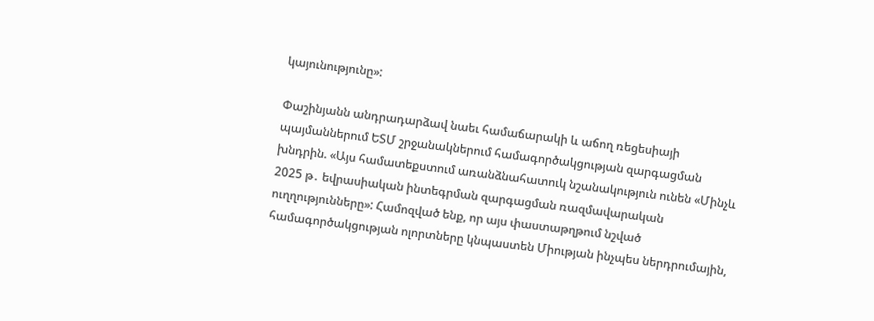կայունությունը»:

Փաշինյանն անդրադարձավ նաեւ համաճարակի և աճող ռեցեսիայի պայմաններում ԵՏՄ շրջանակներում համագործակցության զարգացման խնդրին. «Այս համատեքստում առանձնահատուկ նշանակություն ունեն «Մինչև 2025 թ․ եվրասիական ինտեգրման զարգացման ռազմավարական ուղղությունները»: Համոզված ենք, որ այս փաստաթղթում նշված համագործակցության ոլորտները կնպաստեն Միության ինչպես ներդրումային,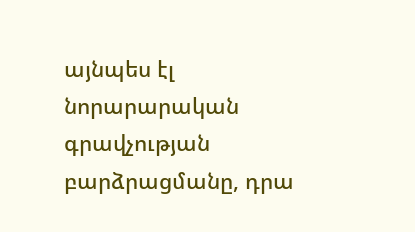այնպես էլ նորարարական գրավչության բարձրացմանը, դրա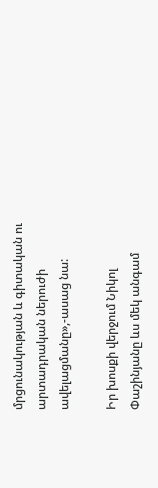մրցունակության և գիտական ու արտադրական ներուժի ավելացմանը»,-ասաց նա:

Իր խոսքի վերջում Նիկոլ Փաշինյանը ևս մեկ անգամ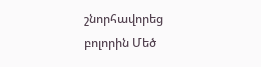շնորհավորեց բոլորին Մեծ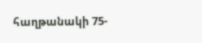հաղթանակի 75-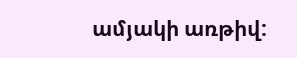ամյակի առթիվ: